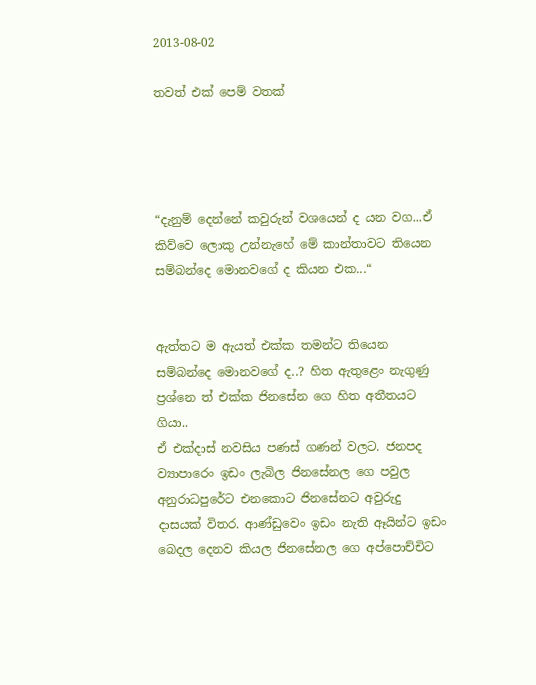2013-08-02

තවත් එක් පෙම් වතක්




“දැනුම් දෙන්නේ කවුරුන් වශයෙන් ද යන වග...ඒ කිව්වෙ ලොකු උන්නැහේ මේ කාන්තාවට තියෙන සම්බන්දෙ මොනවගේ ද කියන එක...“


ඇත්තට ම ඇයත් එක්ක තමන්ට තියෙන සම්බන්දෙ මොනවගේ ද..? හිත ඇතුළෙං නැගුණු ප්‍රශ්නෙ ත් එක්ක ජිනසේන ගෙ හිත අතීතයට ගියා..
ඒ එක්දාස් නවසිය පණස් ගණන් වලට. ජනපද ව්‍යාපාරෙං ඉඩං ලැබිල ජිනසේනල ගෙ පවුල අනුරාධපුරේට එනකොට ජිනසේනට අවුරුදු දාසයක් විතර. ආණ්ඩුවෙං ඉඩං නැති ඈයින්ට ඉඩං බෙදල දෙනව කියල ජිනසේනල ගෙ අප්පොච්චිට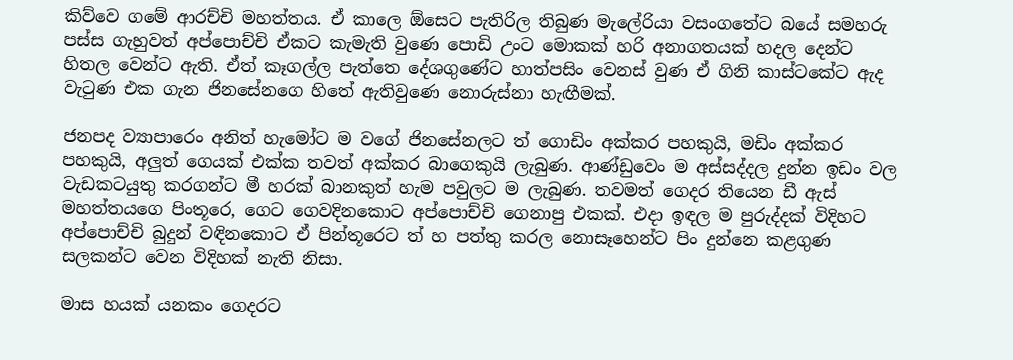කිව්වෙ ගමේ ආරච්චි මහත්තය. ඒ කාලෙ ඕසෙට පැතිරිල තිබුණ මැලේරියා වසංගතේට බයේ සමහරු පස්ස ගැහුවත් අප්පොච්චි ඒකට කැමැති වුණෙ පොඩි උංට මොකක් හරි අනාගතයක් හදල දෙන්ට හිතල වෙන්ට ඇති. ඒත් කෑගල්ල පැත්තෙ දේශගුණේට හාත්පසිං වෙනස් වුණ ඒ ගිනි කාස්ටකේට ඇද වැටුණ එක ගැන ජිනසේනගෙ හිතේ ඇතිවුණෙ නොරුස්නා හැඟීමක්.

ජනපද ව්‍යාපාරෙං අනිත් හැමෝට ම වගේ ජිනසේනලට ත් ගොඩිං අක්කර පහකුයි, මඩිං අක්කර පහකුයි, අලුත් ගෙයක් එක්ක තවත් අක්කර බාගෙකුයි ලැබුණ. ආණ්ඩුවෙං ම අස්සද්දල දුන්න ඉඩං වල වැඩකටයුතු කරගන්ට මී හරක් බානකුත් හැම පවුලට ම ලැබුණ. තවමත් ගෙදර තියෙන ඩී ඇස් මහත්තයගෙ පිංතූරෙ, ගෙට ගෙවදිනකොට අප්පොච්චි ගෙනාපු එකක්. එදා ඉඳල ම පුරුද්දක් විදිහට අප්පොච්චි බුදුන් වඳිනකොට ඒ පින්තූරෙට ත් හ පත්තු කරල නොසෑහෙන්ට පිං දුන්නෙ කළගුණ සලකන්ට වෙන විදිහක් නැති නිසා.

මාස හයක් යනකං ගෙදරට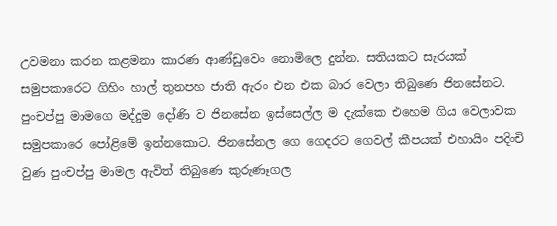උවමනා කරන කළමනා කාරණ ආණ්ඩුවෙං නොමිලෙ දුන්න. සතියකට සැරයක් සමුපකාරෙට ගිහිං හාල් තුනපහ ජාති ඇරං එන එක බාර වෙලා තිබුණෙ ජිනසේනට. පුංචප්පු මාමගෙ මද්දුම දෝණි ව ජිනසේන ඉස්සෙල්ල ම දැක්කෙ එහෙම ගිය වෙලාවක සමුපකාරෙ පෝළිමේ ඉන්නකොට. ජිනසේනල ගෙ ගෙදරට ගෙවල් කීපයක් එහායිං පදිංචි වුණ පුංචප්පු මාමල ඇවිත් තිබුණෙ කුරුණෑගල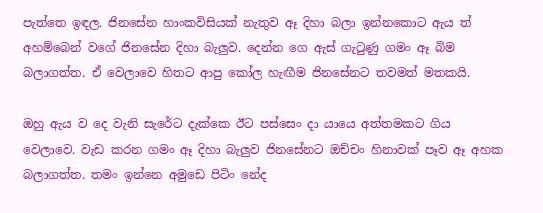පැත්තෙ ඉඳල. ජිනසේන හාංකවිසියක් නැතුව ඈ දිහා බලා ඉන්නකොට ඇය ත් අහම්බෙන් වගේ ජිනසේන දිහා බැලුව. දෙන්න ගෙ ඇස් ගැටුණු ගමං ඈ බිම බලාගත්ත. ඒ වෙලාවෙ හිතට ආපු කෝල හැඟීම ජිනසේනට තවමත් මතකයි.

ඔහු ඇය ව දෙ වැනි සැරේට දැක්කෙ ඊට පස්සෙං දා යායෙ අත්තමකට ගිය වෙලාවෙ. වැඩ කරන ගමං ඈ දිහා බැලුව ජිනසේනට ඔච්චං හිනාවක් පෑව ඈ අහක බලාගත්ත. තමං ඉන්නෙ අමුඩෙ පිටිං නේද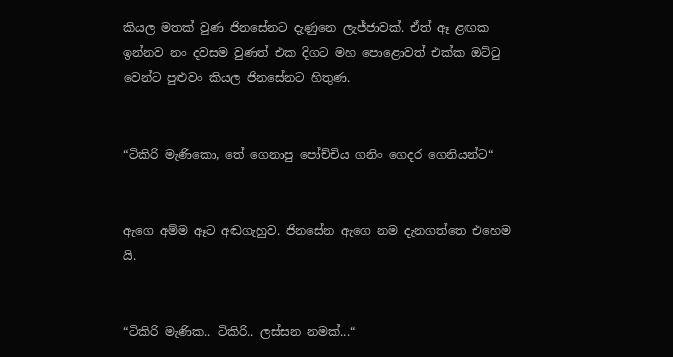කියල මතක් වුණ ජිනසේනට දැණුනෙ ලැජ්ජාවක්. ඒත් ඈ ළඟක ඉන්නව නං දවසම වුණත් එක දිගට මහ පොළොවත් එක්ක ඔට්ටු වෙන්ට පුළුවං කියල ජිනසේනට හිතුණ.


“ටිකිරි මැණිකො, තේ ගෙනාපු පෝච්චිය ගනිං ගෙදර ගෙනියන්ට“


ඇගෙ අම්ම ඈට අඬගැහුව. ජිනසේන ඇගෙ නම දැනගත්තෙ එහෙම යි.


“ටිකිරි මැණික.. ටිකිරි.. ලස්සන නමක්...“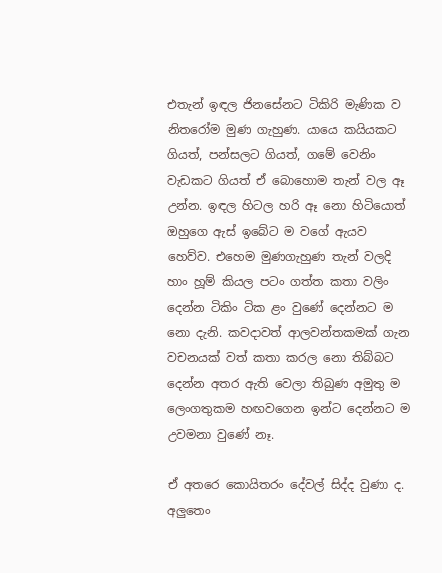එතැන් ඉඳල ජිනසේනට ටිකිරි මැණික ව නිතරෝම මුණ ගැහුණ. යායෙ කයියකට ගියත්, පන්සලට ගියත්, ගමේ වෙනිං වැඩකට ගියත් ඒ බොහොම තැන් වල ඈ උන්න. ඉඳල හිටල හරි ඈ නො හිටියොත් ඔහුගෙ ඇස් ඉබේට ම වගේ ඇයව හෙව්ව. එහෙම මුණගැහුණ තැන් වලදි හාං හූම් කියල පටං ගත්ත කතා වලිං දෙන්න ටිකිං ටික ළං වුණේ දෙන්නට ම නො දැනි. කවදාවත් ආලවන්තකමක් ගැන වචනයක් වත් කතා කරල නො තිබ්බට දෙන්න අතර ඇති වෙලා තිබුණ අමුතු ම ලෙංගතුකම හඟවගෙන ඉන්ට දෙන්නට ම උවමනා වුණේ නෑ.

ඒ අතරෙ කොයිතරං දේවල් සිද්ද වුණා ද. අලුතෙං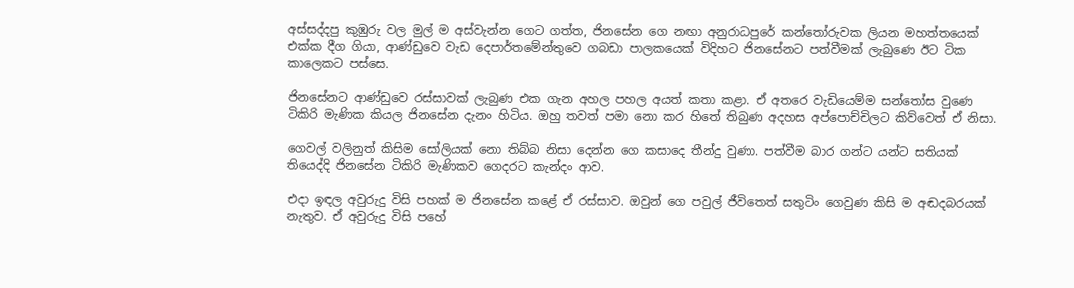අස්සද්දපු කුඹුරු වල මුල් ම අස්වැන්න ගෙට ගත්ත, ජිනසේන ගෙ නඟා අනුරාධපුරේ කන්තෝරුවක ලියන මහත්තයෙක් එක්ක දීග ගියා, ආණ්ඩුවෙ වැඩ දෙපාර්තමේන්තුවෙ ගබඩා පාලකයෙක් විදිහට ජිනසේනට පත්වීමක් ලැබුණෙ ඊට ටික කාලෙකට පස්සෙ.

ජිනසේනට ආණ්ඩුවෙ රස්සාවක් ලැබුණ එක ගැන අහල පහල අයත් කතා කළා. ඒ අතරෙ වැඩියෙම්ම සන්තෝස වුණෙ ටිකිරි මැණික කියල ජිනසේන දැනං හිටිය. ඔහු තවත් පමා නො කර හිතේ තිබුණ අදහස අප්පොච්චිලට කිව්වෙත් ඒ නිසා.

ගෙවල් වලිනුත් කිසිම සෝලියක් නො තිබ්බ නිසා දෙන්න ගෙ කසාදෙ තීන්දු වුණා. පත්වීම බාර ගන්ට යන්ට සතියක් තියෙද්දි ජිනසේන ටිකිරි මැණිකව ගෙදරට කැන්දං ආව.

එදා ඉඳල අවුරුදු විසි පහක් ම ජිනසේන කළේ ඒ රස්සාව. ඔවුන් ගෙ පවුල් ජීවිතෙත් සතුටිං ගෙවුණ කිසි ම අඬදබරයක් නැතුව. ඒ අවුරුදු විසි පහේ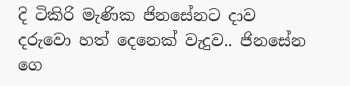දි ටිකිරි මැණික ජිනසේනට දාව දරුවො හත් දෙනෙක් වැදුව.. ජිනසේන ගෙ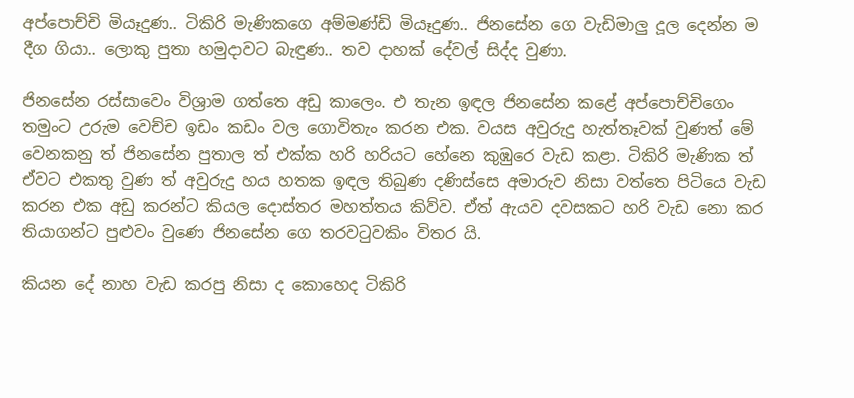අප්පොච්චි මියෑදුණ.. ටිකිරි මැණිකගෙ අම්මණ්ඩි මියෑදුණ.. ජිනසේන ගෙ වැඩිමාලු දූල දෙන්න ම දීග ගියා.. ලොකු පුතා හමුදාවට බැඳුණ.. තව දාහක් දේවල් සිද්ද වුණා.

ජිනසේන රස්සාවෙං විශ්‍රාම ගත්තෙ අඩු කාලෙං. එ තැන ඉඳල ජිනසේන කළේ අප්පොච්චිගෙං තමුංට උරුම වෙච්ච ඉඩං කඩං වල ගොවිතැං කරන එක. වයස අවුරුදු හැත්තෑවක් වුණත් මේ වෙනකනු ත් ජිනසේන පුතාල ත් එක්ක හරි හරියට හේනෙ කුඹුරෙ වැඩ කළා. ටිකිරි මැණික ත් ඒවට එකතු වුණ ත් අවුරුදු හය හතක ඉඳල තිබුණ දණිස්සෙ අමාරුව නිසා වත්තෙ පිටියෙ වැඩ කරන එක අඩු කරන්ට කියල දොස්තර මහත්තය කිව්ව. ඒත් ඇයව දවසකට හරි වැඩ නො කර තියාගන්ට පුළුවං වුණෙ ජිනසේන ගෙ‍ තරවටුවකිං විතර යි.

කියන දේ නාහ වැඩ කරපු නිසා ද කොහෙද ටිකිරි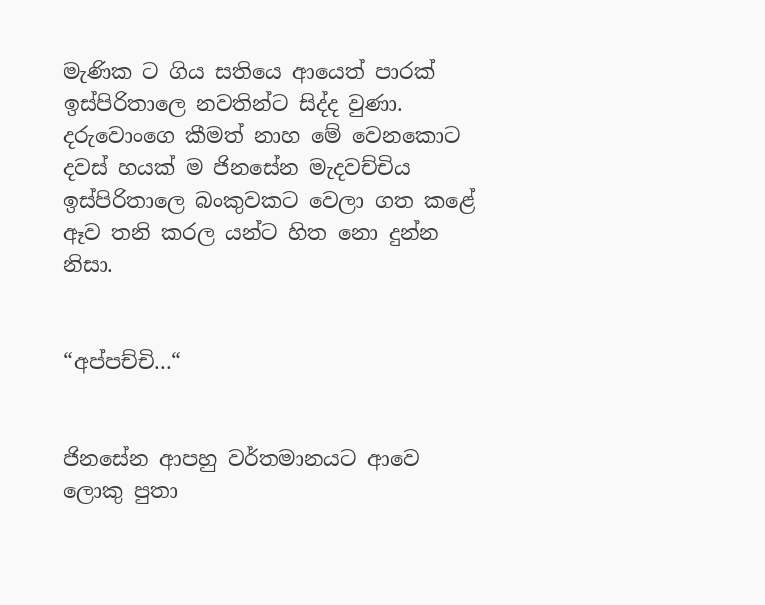මැණික ට ගිය සතියෙ ආයෙත් පාරක් ඉස්පිරිතාලෙ නවතින්ට සිද්ද වුණා. දරුවොංගෙ කීමත් නාහ මේ වෙනකොට දවස් හයක් ම ජිනසේන මැදවච්චිය ඉස්පිරිතාලෙ බංකුවකට වෙලා ගත කළේ ඈව තනි කරල යන්ට හිත නො දුන්න නිසා.


“අප්පච්චි...“


ජිනසේන ආපහු වර්තමානයට ආවෙ ලොකු පුතා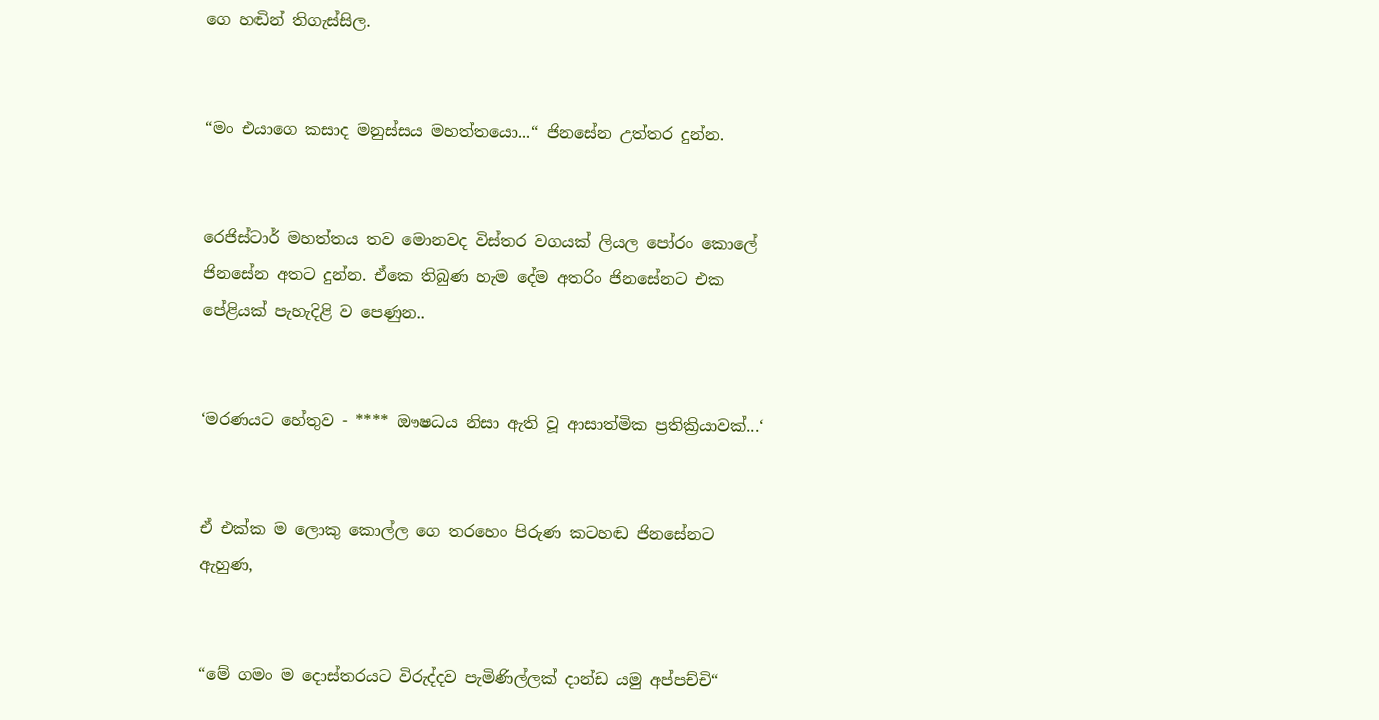ගෙ හඬින් තිගැස්සිල.


“මං එයාගෙ කසාද මනුස්සය මහත්තයො...“ ජිනසේන උත්තර දුන්න.


රෙජිස්ටාර් මහත්තය තව මොනවද විස්තර වගයක් ලියල පෝරං කොලේ ජිනසේන අතට දුන්න. ඒකෙ තිබුණ හැම දේම අතරිං ජිනසේනට එක පේළියක් පැහැදිළි ව පෙණුන..


‘මරණයට හේතුව - **** ඖෂධය නිසා ඇති වූ ආසාත්මික ප්‍රතික්‍රියාවක්...‘


ඒ එක්ක ම ලොකු කොල්ල ගෙ තරහෙං පිරුණ කටහඬ ජිනසේනට ඇහුණ,


“මේ ගමං ම දොස්තරයට විරුද්දව පැමිණිල්ලක් දාන්ඩ යමු අප්පච්චි“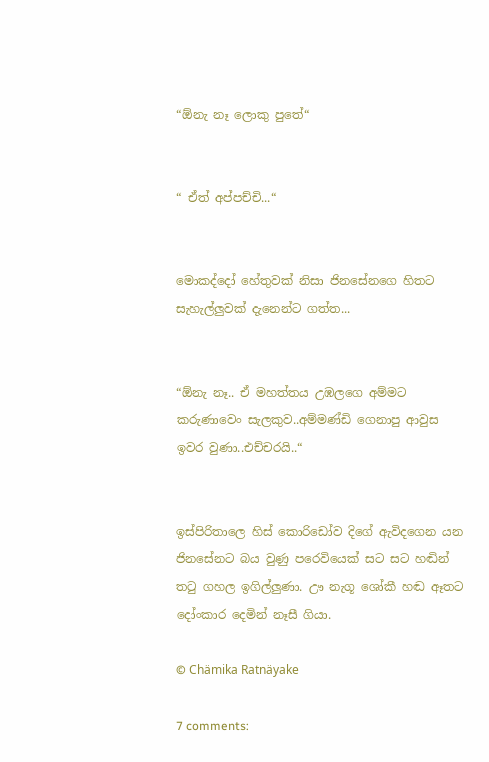“ඕනැ නෑ ලොකු පුතේ“


“ ඒත් අප්පච්චි...“


මොකද්දෝ හේතුවක් නිසා ජිනසේනගෙ හිතට සැහැල්ලුවක් දැනෙන්ට ගත්ත...


“ඕනැ නෑ.. ඒ මහත්තය උඹලගෙ අම්මට කරුණාවෙං සැලකුව..අම්මණ්ඩි ගෙනාපු ආවුස ඉවර වුණා..එච්චරයි..“


ඉස්පිරිතාලෙ හිස් කොරිඩෝව දිගේ ඇවිදගෙන යන ජිනසේනට බය වුණු පරෙවියෙක් සට සට හඬින් තටු ගහල ඉගිල්ලුණා. ඌ නැගූ ශෝකී හඬ ඈතට දෝංකාර දෙමින් නෑසී ගියා.

© Chämika Ratnäyake

7 comments: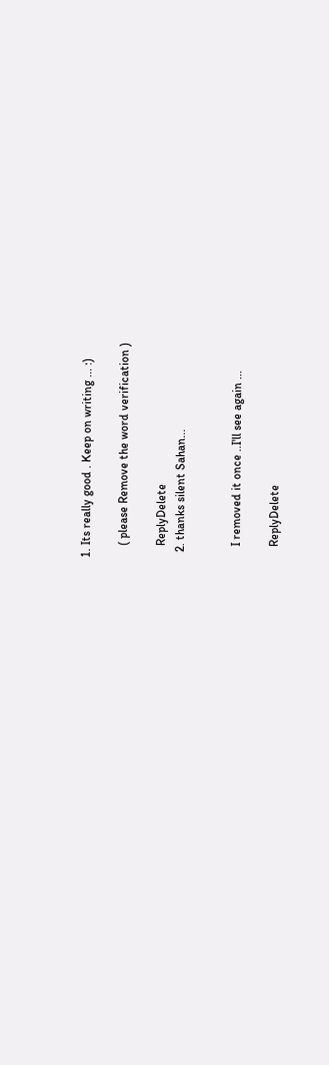1. Its really good . Keep on writing ... :)

    ( please Remove the word verification )

    ReplyDelete
  2. thanks silent Sahan...


    I removed it once ..I'll see again ...

    ReplyDelete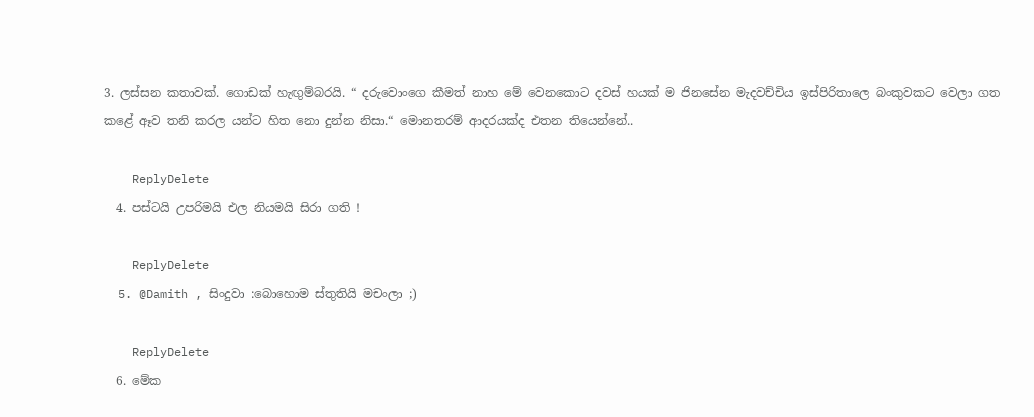3. ලස්සන කතාවක්. ගොඩක් හැඟුම්බරයි. “ දරුවොංගෙ කීමත් නාහ මේ වෙනකොට දවස් හයක් ම ජිනසේන මැදවච්චිය ඉස්පිරිතාලෙ බංකුවකට වෙලා ගත කළේ ඈව තනි කරල යන්ට හිත නො දුන්න නිසා.“ මොනතරම් ආදරයක්ද එතන තියෙන්නේ..

    ReplyDelete
  4. පස්ටයි උපරිමයි එල නියමයි සිරා ගති !

    ReplyDelete
  5. @Damith , සිංදුවා :බොහොම ස්තුතියි මචංලා ;)

    ReplyDelete
  6. මේක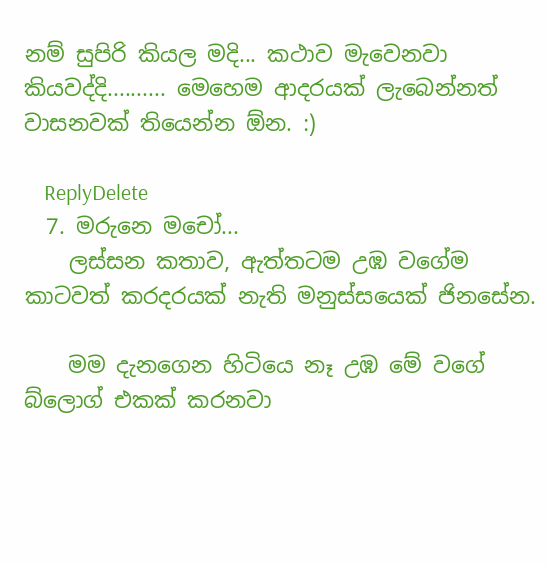නම් සුපිරි කියල මදි... කථාව මැවෙනවා කියවද්දි.......... මෙහෙම ආදරයක් ලැබෙන්නත් වාසනවක් තියෙන්න ඕන. :)

    ReplyDelete
  7. මරුනෙ මචෝ...
    ලස්සන කතාව, ඇත්තටම උඹ වගේම කාටවත් කරදරයක් නැති මනුස්සයෙක් ජිනසේන.

    මම දැනගෙන හිටියෙ නෑ උඹ ‍මේ වගේ බ්ලොග් එකක් කරනවා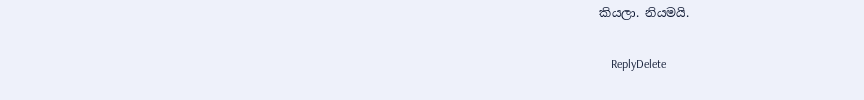කියලා. නියමයි.

    ReplyDelete